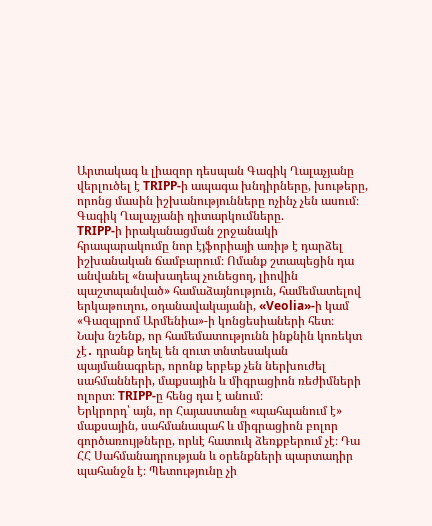Արտակագ և լիազոր դեսպան Գագիկ Ղալաչյանը վերլուծել է TRIPP-ի ապագա խնդիրները, խութերը, որոնց մասին իշխանությունները ոչինչ չեն ասում։
Գագիկ Ղալաչյանի դիտարկումները.
TRIPP-ի իրականացման շրջանակի հրապարակումը նոր էյֆորիայի առիթ է դարձել իշխանական ճամբարում։ Ոմանք շտապեցին դա անվանել «նախադեպ չունեցող, լիովին պաշտպանված» համաձայնություն, համեմատելով երկաթուղու, օդանավակայանի, «Veolia»-ի կամ «Գազպրոմ Արմենիա»-ի կոնցեսիաների հետ։
Նախ նշենք, որ համեմատությունն ինքնին կոռեկտ չէ․ դրանք եղել են զուտ տնտեսական պայմանագրեր, որոնք երբեք չեն ներխուժել սահմանների, մաքսային և միգրացիոն ռեժիմների ոլորտ։ TRIPP-ը հենց դա է անում։
Երկրորդ՝ այն, որ Հայաստանը «պահպանում է» մաքսային, սահմանապահ և միգրացիոն բոլոր գործառույթները, որևէ հատուկ ձեռքբերում չէ։ Դա ՀՀ Սահմանադրության և օրենքների պարտադիր պահանջն է։ Պետությունը չի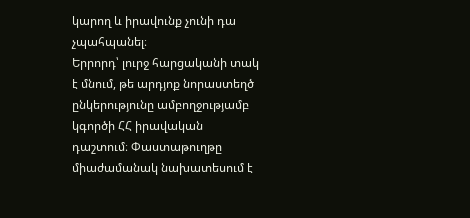կարող և իրավունք չունի դա չպահպանել։
Երրորդ՝ լուրջ հարցականի տակ է մնում, թե արդյոք նորաստեղծ ընկերությունը ամբողջությամբ կգործի ՀՀ իրավական դաշտում։ Փաստաթուղթը միաժամանակ նախատեսում է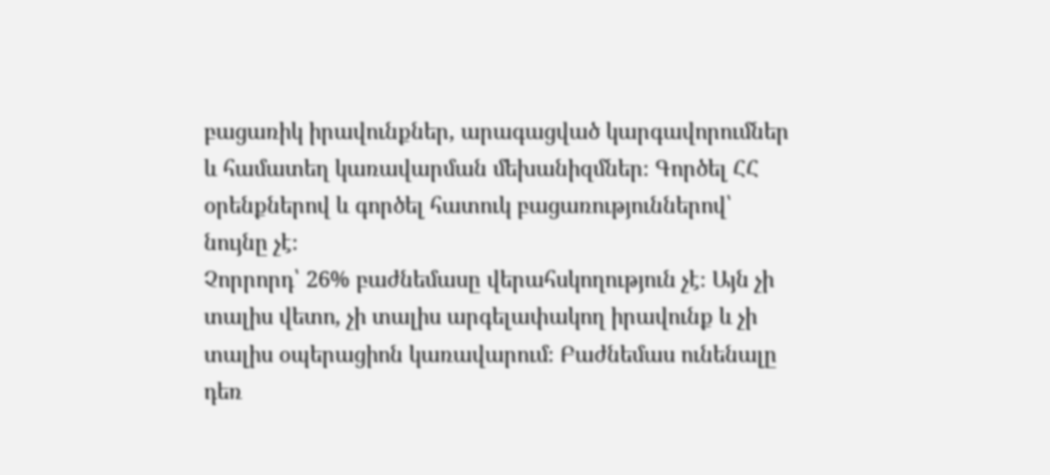բացառիկ իրավունքներ, արագացված կարգավորումներ և համատեղ կառավարման մեխանիզմներ։ Գործել ՀՀ օրենքներով և գործել հատուկ բացառություններով՝ նույնը չէ։
Չորրորդ՝ 26% բաժնեմասը վերահսկողություն չէ։ Այն չի տալիս վետո, չի տալիս արգելափակող իրավունք և չի տալիս օպերացիոն կառավարում։ Բաժնեմաս ունենալը դեռ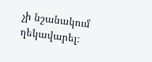չի նշանակում ղեկավարել։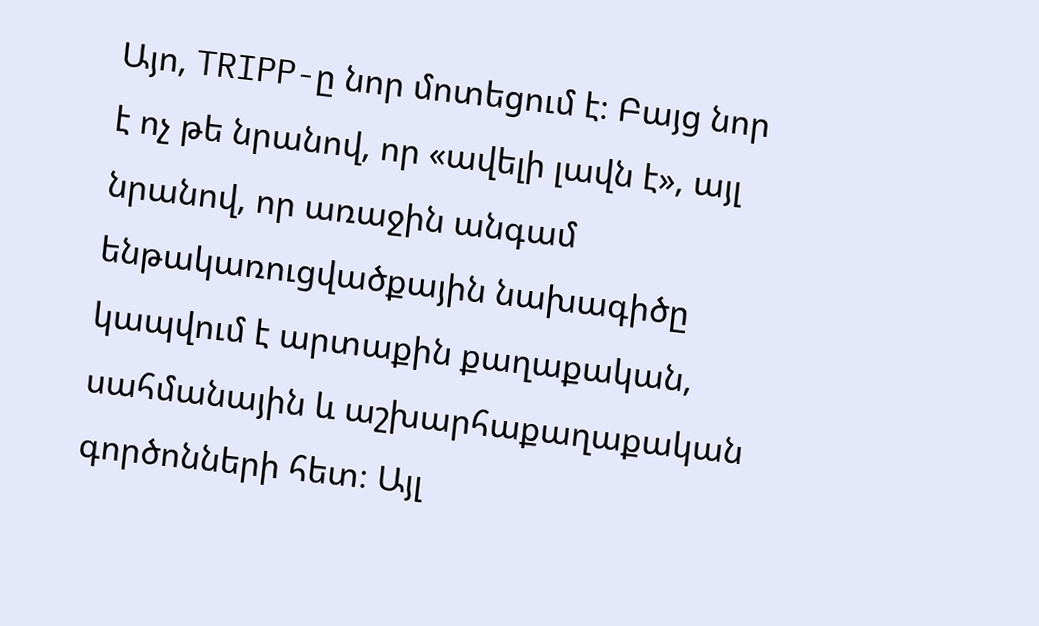Այո, TRIPP-ը նոր մոտեցում է։ Բայց նոր է ոչ թե նրանով, որ «ավելի լավն է», այլ նրանով, որ առաջին անգամ ենթակառուցվածքային նախագիծը կապվում է արտաքին քաղաքական, սահմանային և աշխարհաքաղաքական գործոնների հետ։ Այլ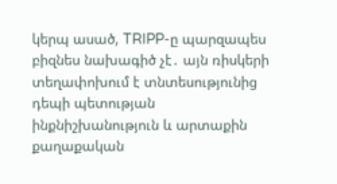կերպ ասած, TRIPP-ը պարզապես բիզնես նախագիծ չէ․ այն ռիսկերի տեղափոխում է տնտեսությունից դեպի պետության ինքնիշխանություն և արտաքին քաղաքական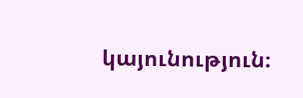կայունություն։